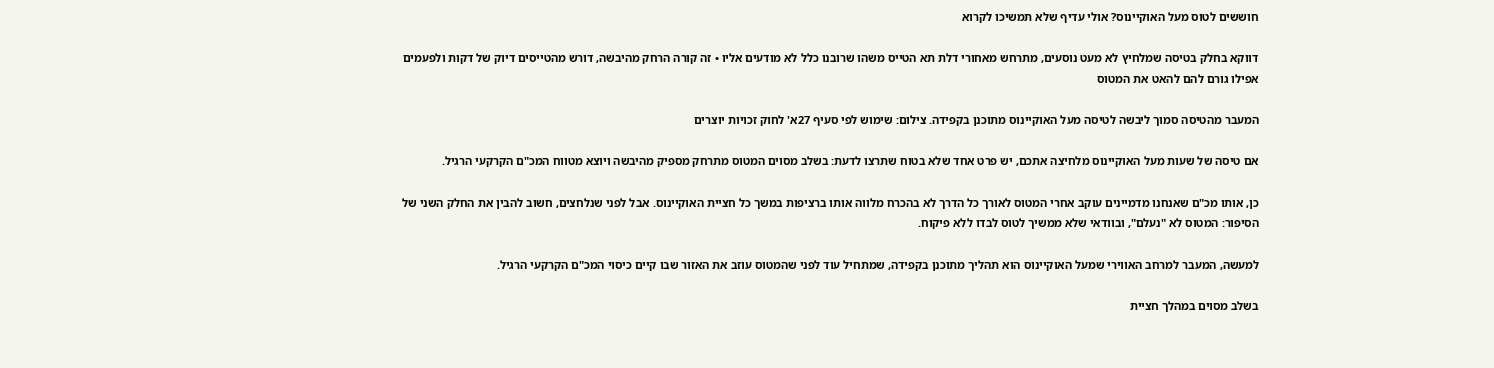חוששים לטוס מעל האוקיינוס? אולי עדיף שלא תמשיכו לקרוא

דווקא בחלק בטיסה שמלחיץ לא מעט נוסעים, מתרחש מאחורי דלת תא הטייס משהו שרובנו כלל לא מודעים אליו • זה קורה הרחק מהיבשה, דורש מהטייסים דיוק של דקות ולפעמים אפילו גורם להם להאט את המטוס

המעבר מהטיסה סמוך ליבשה לטיסה מעל האוקיינוס מתוכנן בקפידה. צילום: שימוש לפי סעיף 27א' לחוק זכויות יוצרים

אם טיסה של שעות מעל האוקיינוס מלחיצה אתכם, יש פרט אחד שלא בטוח שתרצו לדעת: בשלב מסוים המטוס מתרחק מספיק מהיבשה ויוצא מטווח המכ"ם הקרקעי הרגיל.

כן, אותו מכ"ם שאנחנו מדמיינים עוקב אחרי המטוס לאורך כל הדרך לא בהכרח מלווה אותו ברציפות במשך כל חציית האוקיינוס. אבל לפני שנלחצים, חשוב להבין את החלק השני של הסיפור: המטוס לא "נעלם", ובוודאי שלא ממשיך לטוס לבדו ללא פיקוח.

למעשה, המעבר למרחב האווירי שמעל האוקיינוס הוא תהליך מתוכנן בקפידה, שמתחיל עוד לפני שהמטוס עוזב את האזור שבו קיים כיסוי המכ"ם הקרקעי הרגיל.

בשלב מסוים במהלך חציית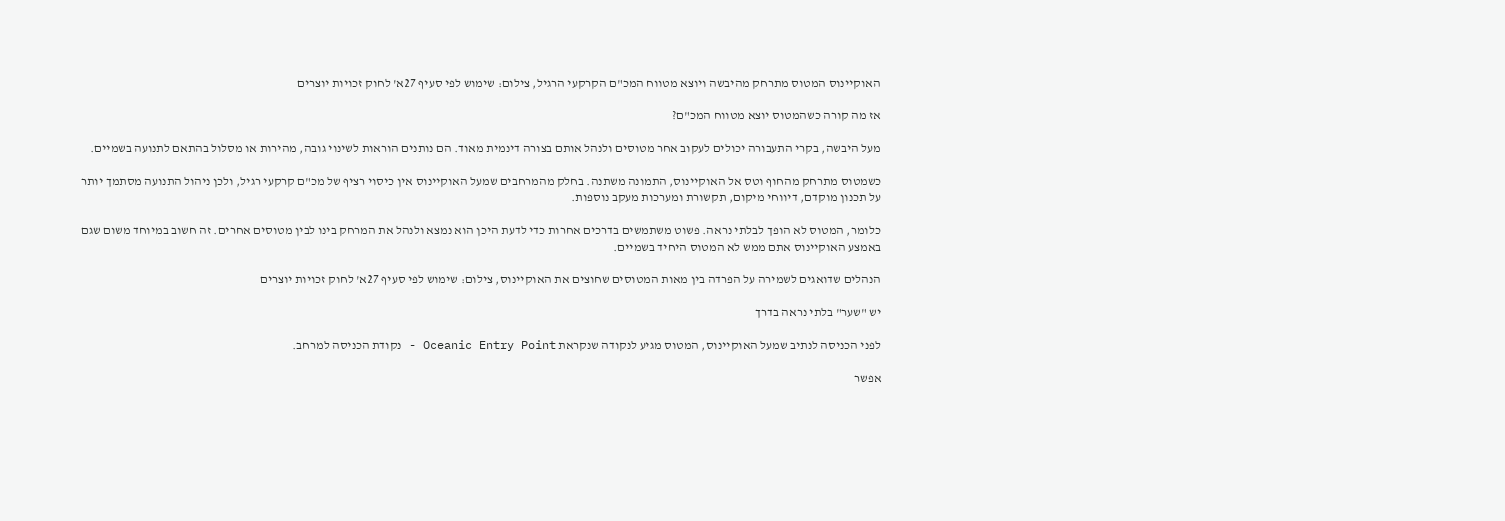האוקיינוס המטוס מתרחק מהיבשה ויוצא מטווח המכ"ם הקרקעי הרגיל, צילום: שימוש לפי סעיף 27א' לחוק זכויות יוצרים

אז מה קורה כשהמטוס יוצא מטווח המכ"ם?

מעל היבשה, בקרי התעבורה יכולים לעקוב אחר מטוסים ולנהל אותם בצורה דינמית מאוד. הם נותנים הוראות לשינוי גובה, מהירות או מסלול בהתאם לתנועה בשמיים.

כשמטוס מתרחק מהחוף וטס אל האוקיינוס, התמונה משתנה. בחלק מהמרחבים שמעל האוקיינוס אין כיסוי רציף של מכ"ם קרקעי רגיל, ולכן ניהול התנועה מסתמך יותר על תכנון מוקדם, דיווחי מיקום, תקשורת ומערכות מעקב נוספות.

כלומר, המטוס לא הופך לבלתי נראה. פשוט משתמשים בדרכים אחרות כדי לדעת היכן הוא נמצא ולנהל את המרחק בינו לבין מטוסים אחרים. זה חשוב במיוחד משום שגם באמצע האוקיינוס אתם ממש לא המטוס היחיד בשמיים.

הנהלים שדואגים לשמירה על הפרדה בין מאות המטוסים שחוצים את האוקיינוס, צילום: שימוש לפי סעיף 27א' לחוק זכויות יוצרים

יש "שער" בלתי נראה בדרך

לפני הכניסה לנתיב שמעל האוקיינוס, המטוס מגיע לנקודה שנקראת Oceanic Entry Point - נקודת הכניסה למרחב.

אפשר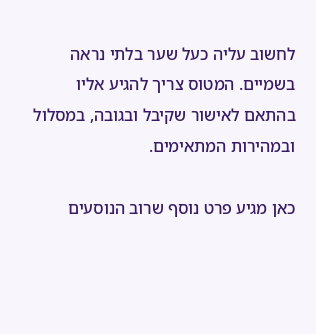לחשוב עליה כעל שער בלתי נראה בשמיים. המטוס צריך להגיע אליו בהתאם לאישור שקיבל ובגובה, במסלול ובמהירות המתאימים.

כאן מגיע פרט נוסף שרוב הנוסעים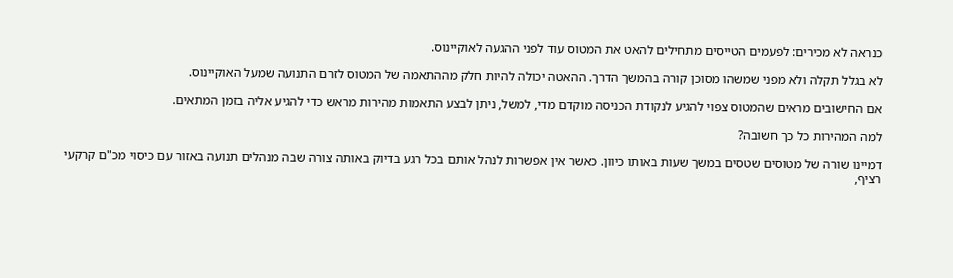כנראה לא מכירים: לפעמים הטייסים מתחילים להאט את המטוס עוד לפני ההגעה לאוקיינוס.

לא בגלל תקלה ולא מפני שמשהו מסוכן קורה בהמשך הדרך. ההאטה יכולה להיות חלק מההתאמה של המטוס לזרם התנועה שמעל האוקיינוס.

אם החישובים מראים שהמטוס צפוי להגיע לנקודת הכניסה מוקדם מדי, למשל, ניתן לבצע התאמות מהירות מראש כדי להגיע אליה בזמן המתאים.

למה המהירות כל כך חשובה?

דמיינו שורה של מטוסים שטסים במשך שעות באותו כיוון. כאשר אין אפשרות לנהל אותם בכל רגע בדיוק באותה צורה שבה מנהלים תנועה באזור עם כיסוי מכ"ם קרקעי רציף,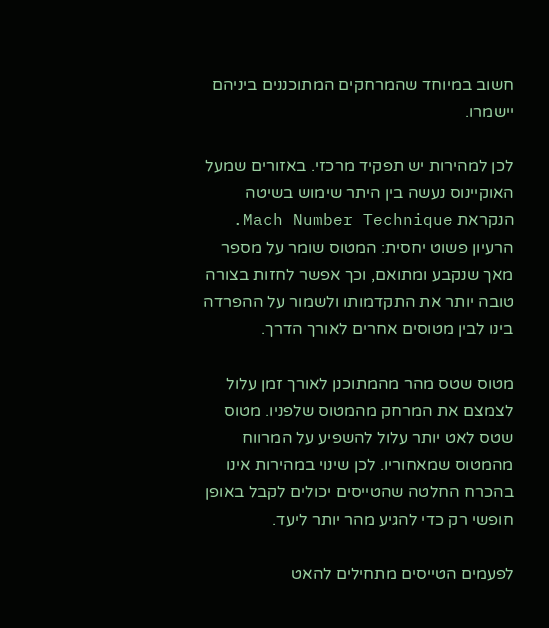חשוב במיוחד שהמרחקים המתוכננים ביניהם יישמרו.

לכן למהירות יש תפקיד מרכזי. באזורים שמעל האוקיינוס נעשה בין היתר שימוש בשיטה הנקראת Mach Number Technique. הרעיון פשוט יחסית: המטוס שומר על מספר מאך שנקבע ומתואם, וכך אפשר לחזות בצורה טובה יותר את התקדמותו ולשמור על ההפרדה בינו לבין מטוסים אחרים לאורך הדרך.

מטוס שטס מהר מהמתוכנן לאורך זמן עלול לצמצם את המרחק מהמטוס שלפניו. מטוס שטס לאט יותר עלול להשפיע על המרווח מהמטוס שמאחוריו. לכן שינוי במהירות אינו בהכרח החלטה שהטייסים יכולים לקבל באופן חופשי רק כדי להגיע מהר יותר ליעד.

לפעמים הטייסים מתחילים להאט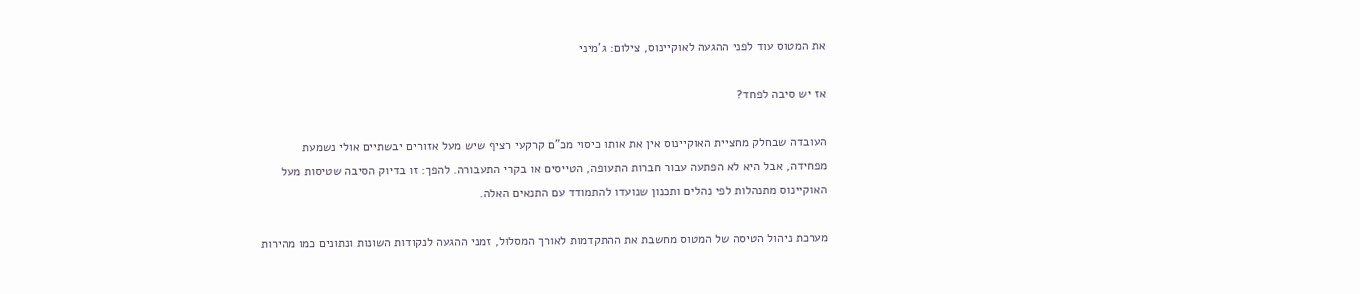את המטוס עוד לפני ההגעה לאוקיינוס, צילום: ג'מיני

אז יש סיבה לפחד?

העובדה שבחלק מחציית האוקיינוס אין את אותו כיסוי מכ"ם קרקעי רציף שיש מעל אזורים יבשתיים אולי נשמעת מפחידה, אבל היא לא הפתעה עבור חברות התעופה, הטייסים או בקרי התעבורה. להפך: זו בדיוק הסיבה שטיסות מעל האוקיינוס מתנהלות לפי נהלים ותכנון שנועדו להתמודד עם התנאים האלה.

מערכת ניהול הטיסה של המטוס מחשבת את ההתקדמות לאורך המסלול, זמני ההגעה לנקודות השונות ונתונים כמו מהירות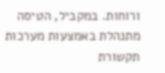ורוחות. במקביל, הטיסה מתנהלת באמצעות מערכות תקשורת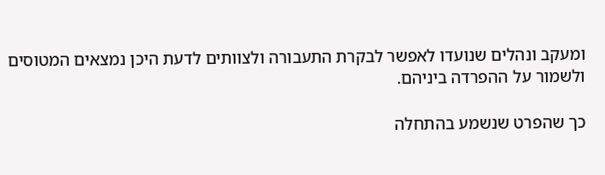ומעקב ונהלים שנועדו לאפשר לבקרת התעבורה ולצוותים לדעת היכן נמצאים המטוסים ולשמור על ההפרדה ביניהם.

כך שהפרט שנשמע בהתחלה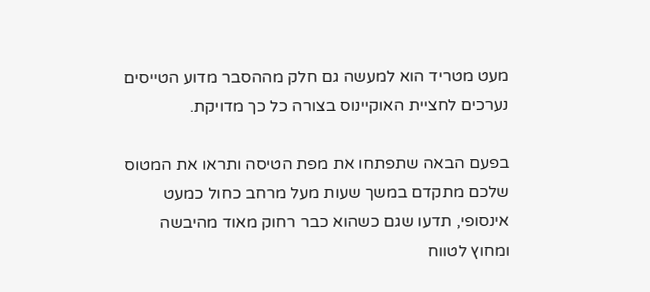מעט מטריד הוא למעשה גם חלק מההסבר מדוע הטייסים נערכים לחציית האוקיינוס בצורה כל כך מדויקת.

בפעם הבאה שתפתחו את מפת הטיסה ותראו את המטוס שלכם מתקדם במשך שעות מעל מרחב כחול כמעט אינסופי, תדעו שגם כשהוא כבר רחוק מאוד מהיבשה ומחוץ לטווח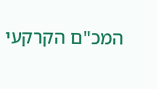המכ"ם הקרקעי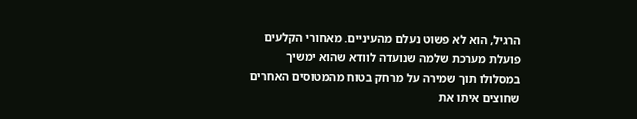הרגיל, הוא לא פשוט נעלם מהעיניים. מאחורי הקלעים פועלת מערכת שלמה שנועדה לוודא שהוא ימשיך במסלולו תוך שמירה על מרחק בטוח מהמטוסים האחרים שחוצים איתו את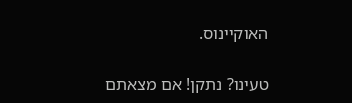האוקיינוס.

טעינו? נתקן! אם מצאתם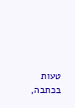טעות בכתבה,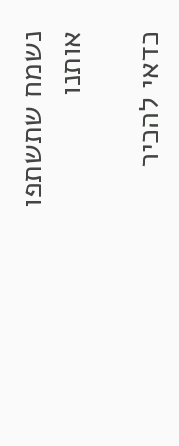נשמח שתשתפו אותנו

כדאי להכיר